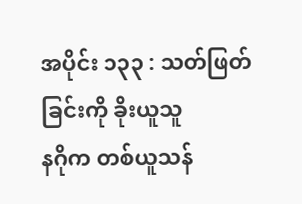အပိုင်း ၁၃၃ : သတ်ဖြတ်ခြင်းကို ခိုးယူသူ
နဂိုက တစ်ယူသန်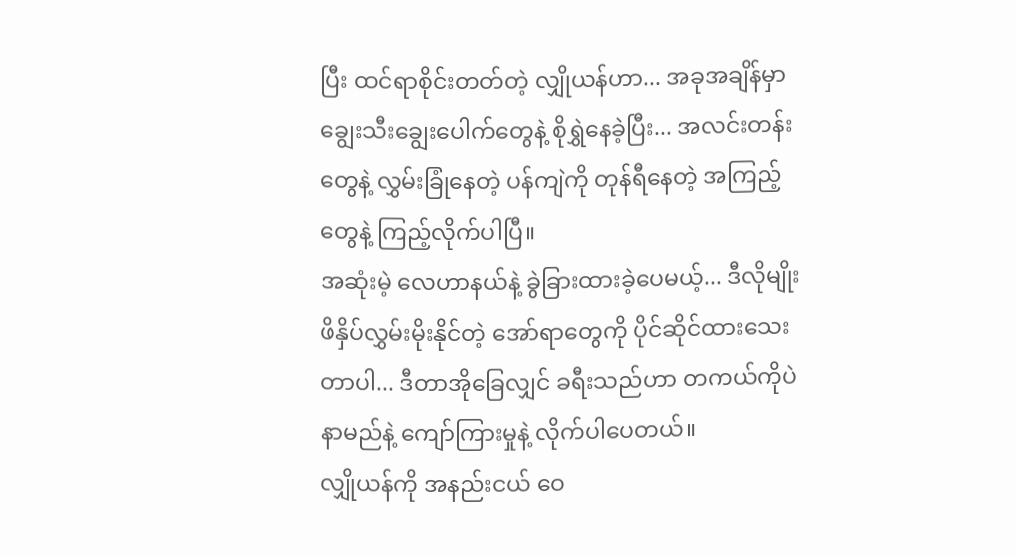ပြီး ထင်ရာစိုင်းတတ်တဲ့ လျှိုယန်ဟာ... အခုအချိန်မှာ ချွေးသီးချွေးပေါက်တွေနဲ့ စိုရွှဲနေခဲ့ပြီး... အလင်းတန်းတွေနဲ့ လွှမ်းခြုံနေတဲ့ ပန်ကျဲကို တုန်ရီနေတဲ့ အကြည့်တွေနဲ့ ကြည့်လိုက်ပါပြီ။
အဆုံးမဲ့ လေဟာနယ်နဲ့ ခွဲခြားထားခဲ့ပေမယ့်... ဒီလိုမျိုး ဖိနှိပ်လွှမ်းမိုးနိုင်တဲ့ အော်ရာတွေကို ပိုင်ဆိုင်ထားသေးတာပါ... ဒီတာအိုခြေလျှင် ခရီးသည်ဟာ တကယ်ကိုပဲ နာမည်နဲ့ ကျော်ကြားမှုနဲ့ လိုက်ပါပေတယ်။
လျှိုယန်ကို အနည်းငယ် ဝေ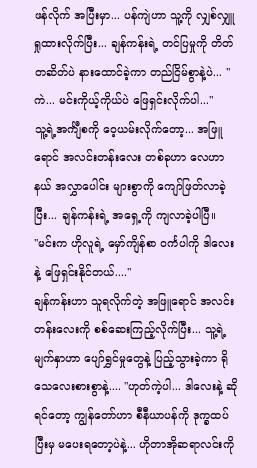ဖန်လိုက် အပြီးမှာ... ပန်ကျဲဟာ သူ့ကို လျှစ်လျှူရှုထားလိုက်ပြီး... ချန်ကန်းရဲ့ တင်ပြမှုကို တိတ်တဆိတ်ပဲ နားထောင်ခဲ့ကာ တည်ငြိမ်စွာနဲ့ပဲ... "ကဲ... မင်းကိုယ့်ကိုယ်ပဲ ဖြေရှင်းလိုက်ပါ..."
သူ့ရဲ့အင်္ကျီစကို ဝေ့ယမ်းလိုက်တော့... အဖြူရောင် အလင်းတန်းလေး တစ်ခုဟာ လေဟာနယ် အလွှာပေါင်း များစွာကို ကျော်ဖြတ်လာခဲ့ပြီး... ချန်ကန်းရဲ့ အရှေ့ကို ကျလာခဲ့ပါပြီ။
"မင်းက ဟိုလူရဲ့ မှော်ကျိန်စာ ဝင်္ကပါကို ဒါလေးနဲ့ ဖြေရှင်းနိုင်တယ်...."
ချန်ကန်းဟာ သူရလိုက်တဲ့ အဖြူရောင် အလင်းတန်းလေးကို စစ်ဆေးကြည့်လိုက်ပြီး... သူ့ရဲ့ မျက်နှာဟာ ပျော်ရွှင်မှုတွေနဲ့ ပြည့်သွားခဲ့ကာ ရိုသေလေးစားစွာနဲ့.... "ဟုတ်ကဲ့ပါ... ဒါလေးနဲ့ ဆိုရင်တော့ ကျွန်တော်ဟာ စီနီယာပန်ကို ဒုက္ခထပ်ပြီးမှ မပေးရတော့ပဲနဲ့... ဟိုတာအိုဆရာလင်းကို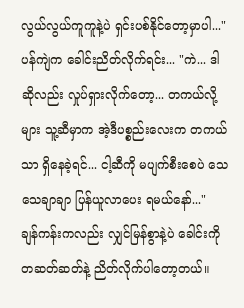လွယ်လွယ်ကူကူနဲ့ပဲ ရှင်းပစ်နိုင်တော့မှာပါ..."
ပန်ကျဲက ခေါင်းညိတ်လိုက်ရင်း... "ကဲ... ဒါဆိုလည်း လှုပ်ရှားလိုက်တော့... တကယ်လို့များ သူ့ဆီမှာက အဲ့ဒီပစ္စည်းလေးက တကယ်သာ ရှိနေခဲ့ရင်... ငါ့ဆီကို မပျက်စီးစေပဲ သေသေချာချာ ပြန်ယူလာပေး ရမယ်နော်..."
ချန်ကန်းကလည်း လျှင်မြန်စွာနဲ့ပဲ ခေါင်းကို တဆတ်ဆတ်နဲ့ ညိတ်လိုက်ပါတော့တယ်။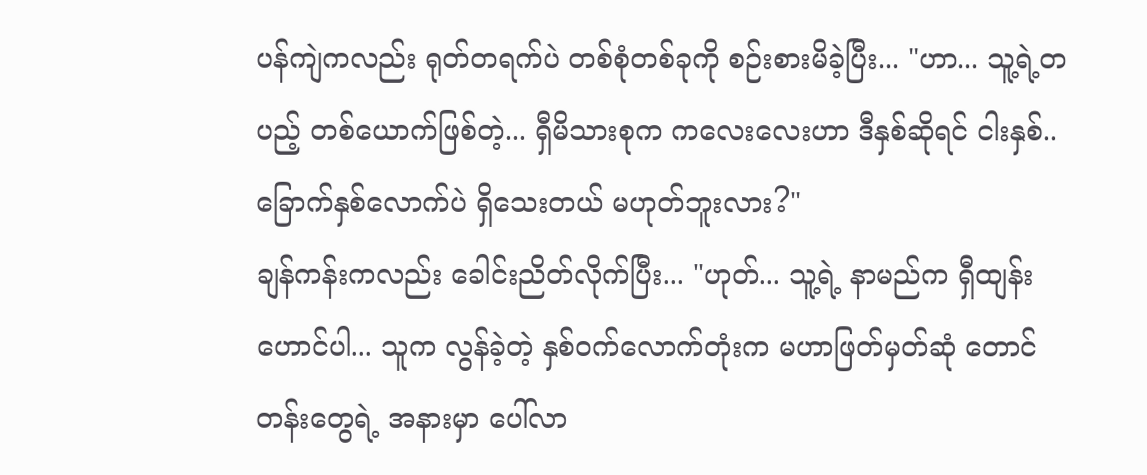ပန်ကျဲကလည်း ရုတ်တရက်ပဲ တစ်စုံတစ်ခုကို စဉ်းစားမိခဲ့ပြီး... "ဟာ... သူ့ရဲ့တပည့် တစ်ယောက်ဖြစ်တဲ့... ရှီမိသားစုက ကလေးလေးဟာ ဒီနှစ်ဆိုရင် ငါးနှစ်.. ခြောက်နှစ်လောက်ပဲ ရှိသေးတယ် မဟုတ်ဘူးလား?"
ချန်ကန်းကလည်း ခေါင်းညိတ်လိုက်ပြီး... "ဟုတ်... သူ့ရဲ့ နာမည်က ရှီထျန်းဟောင်ပါ... သူက လွန်ခဲ့တဲ့ နှစ်ဝက်လောက်တုံးက မဟာဖြတ်မှတ်ဆုံ တောင်တန်းတွေရဲ့ အနားမှာ ပေါ်လာ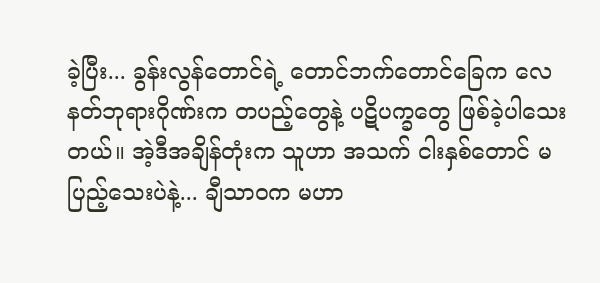ခဲ့ပြီး... ခွန်းလွန်တောင်ရဲ့ တောင်ဘက်တောင်ခြေက လေနတ်ဘုရားဂိုဏ်းက တပည့်တွေနဲ့ ပဋိပက္ခတွေ ဖြစ်ခဲ့ပါသေးတယ်။ အဲ့ဒီအချိန်တုံးက သူဟာ အသက် ငါးနှစ်တောင် မပြည့်သေးပဲနဲ့... ချီသာဝက မဟာ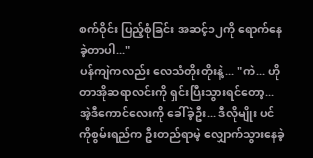စက်ဝိုင်း ပြည့်စုံခြင်း အဆင့်၁၂ကို ရောက်နေခဲ့တာပါ..."
ပန်ကျဲကလည်း လေသံတိုးတိုးနဲ့... "ကဲ... ဟိုတာအိုဆရာလင်းကို ရှင်းပြီးသွားရင်တော့... အဲ့ဒီကောင်လေးကို ခေါ်ခဲ့ဦး... ဒီလိုမျိုး ပင်ကိုစွမ်းရည်က ဦးတည်ရာမဲ့ လျှောက်သွားနေခဲ့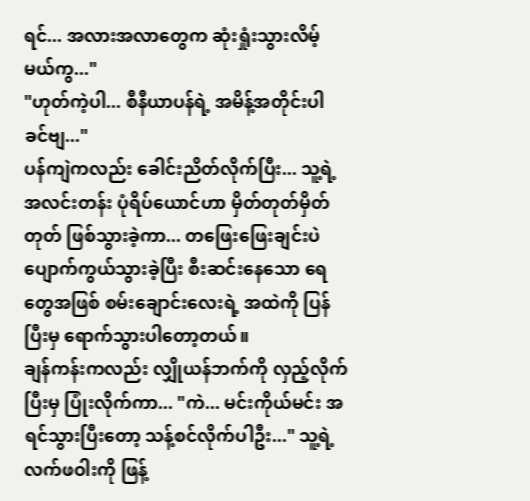ရင်... အလားအလာတွေက ဆုံးရှုံးသွားလိမ့်မယ်ကွ..."
"ဟုတ်ကဲ့ပါ... စီနီယာပန်ရဲ့ အမိန့်အတိုင်းပါ ခင်ဗျ..."
ပန်ကျဲကလည်း ခေါင်းညိတ်လိုက်ပြီး... သူ့ရဲ့ အလင်းတန်း ပုံရိပ်ယောင်ဟာ မှိတ်တုတ်မှိတ်တုတ် ဖြစ်သွားခဲ့ကာ... တဖြေးဖြေးချင်းပဲ ပျောက်ကွယ်သွားခဲ့ပြီး စီးဆင်းနေသော ရေတွေအဖြစ် စမ်းချောင်းလေးရဲ့ အထဲကို ပြန်ပြီးမှ ရောက်သွားပါတော့တယ်။
ချန်ကန်းကလည်း လျှိုယန်ဘက်ကို လှည့်လိုက်ပြီးမှ ပြုံးလိုက်ကာ... "ကဲ... မင်းကိုယ်မင်း အရင်သွားပြီးတော့ သန့်စင်လိုက်ပါဦး..." သူ့ရဲ့ လက်ဖဝါးကို ဖြန့်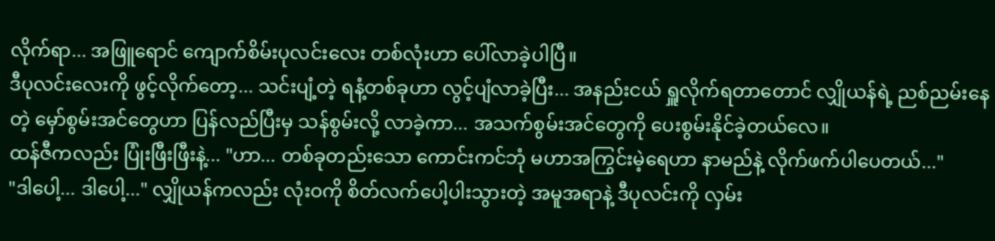လိုက်ရာ... အဖြူရောင် ကျောက်စိမ်းပုလင်းလေး တစ်လုံးဟာ ပေါ်လာခဲ့ပါပြီ။
ဒီပုလင်းလေးကို ဖွင့်လိုက်တော့... သင်းပျံ့တဲ့ ရနံ့တစ်ခုဟာ လွင့်ပျံလာခဲ့ပြီး... အနည်းငယ် ရှူလိုက်ရတာတောင် လျှိုယန်ရဲ့ ညစ်ညမ်းနေတဲ့ မှော်စွမ်းအင်တွေဟာ ပြန်လည်ပြီးမှ သန်စွမ်းလို့ လာခဲ့ကာ... အသက်စွမ်းအင်တွေကို ပေးစွမ်းနိုင်ခဲ့တယ်လေ။
ထန်ဇီကလည်း ပြုံးဖြီးဖြီးနဲ့... "ဟာ... တစ်ခုတည်းသော ကောင်းကင်ဘုံ မဟာအကြွင်းမဲ့ရေဟာ နာမည်နဲ့ လိုက်ဖက်ပါပေတယ်..."
"ဒါပေါ့... ဒါပေါ့..." လျှိုယန်ကလည်း လုံးဝကို စိတ်လက်ပေါ့ပါးသွားတဲ့ အမူအရာနဲ့ ဒီပုလင်းကို လှမ်း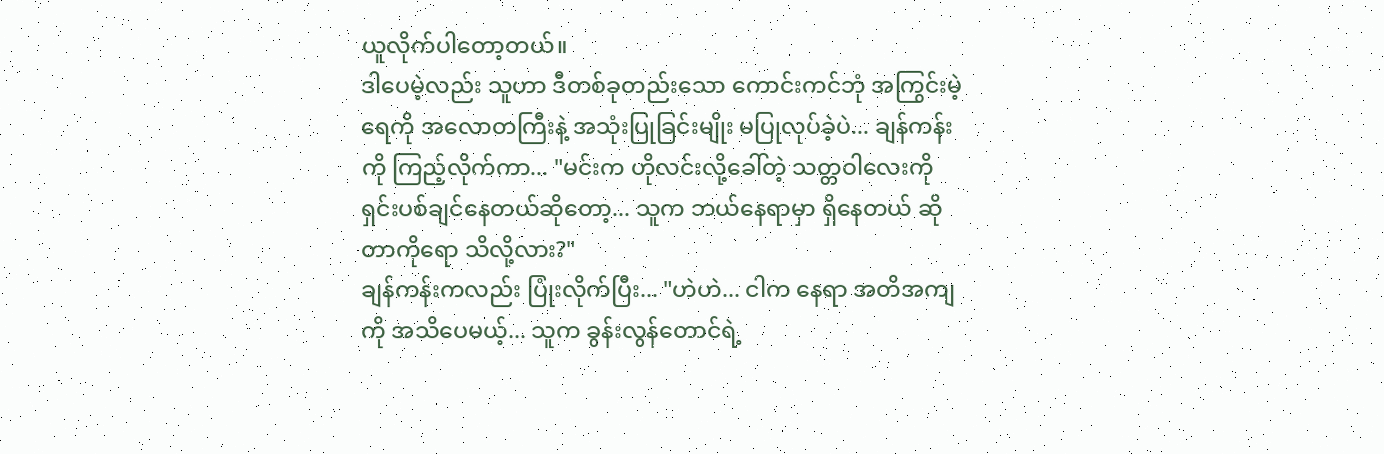ယူလိုက်ပါတော့တယ်။
ဒါပေမဲ့လည်း သူဟာ ဒီတစ်ခုတည်းသော ကောင်းကင်ဘုံ အကြွင်းမဲ့ရေကို အလောတကြီးနဲ့ အသုံးပြုခြင်းမျိုး မပြုလုပ်ခဲ့ပဲ... ချန်ကန်းကို ကြည့်လိုက်ကာ... "မင်းက ဟိုလင်းလို့ခေါ်တဲ့ သတ္တဝါလေးကို ရှင်းပစ်ချင်နေတယ်ဆိုတော့... သူက ဘယ်နေရာမှာ ရှိနေတယ် ဆိုတာကိုရော သိလို့လား?"
ချန်ကန်းကလည်း ပြုံးလိုက်ပြီး... "ဟဲဟဲ... ငါက နေရာ အတိအကျကို အသိပေမယ့်... သူက ခွန်းလွန်တောင်ရဲ့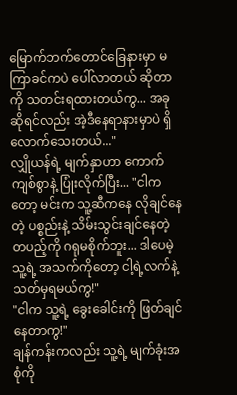မြောက်ဘက်တောင်ခြေနားမှာ မကြာခင်ကပဲ ပေါ်လာတယ် ဆိုတာကို သတင်းရထားတယ်ကွ... အခုဆိုရင်လည်း အဲ့ဒီနေရာနားမှာပဲ ရှိလောက်သေးတယ်..."
လျှိုယန်ရဲ့ မျက်နှာဟာ ကောက်ကျစ်စွာနဲ့ ပြုံးလိုက်ပြီး... "ငါကတော့ မင်းက သူ့ဆီကနေ လိုချင်နေတဲ့ ပစ္စည်းနဲ့ သိမ်းသွင်းချင်နေတဲ့ တပည့်ကို ဂရုမစိုက်ဘူး... ဒါပေမဲ့ သူ့ရဲ့ အသက်ကိုတော့ ငါ့ရဲ့လက်နဲ့ သတ်မှရမယ်ကွ!"
"ငါက သူ့ရဲ့ ခွေးခေါင်းကို ဖြတ်ချင်နေတာကွ!"
ချန်ကန်းကလည်း သူ့ရဲ့ မျက်ခုံးအစုံကို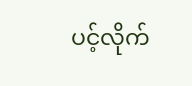ပင့်လိုက်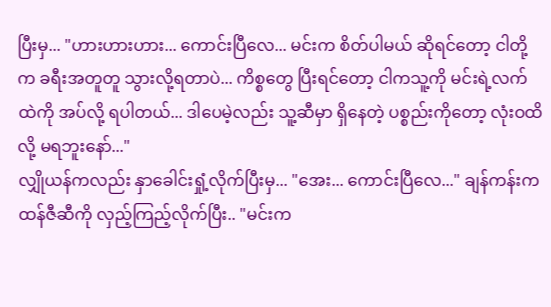ပြီးမှ... "ဟားဟားဟား... ကောင်းပြီလေ... မင်းက စိတ်ပါမယ် ဆိုရင်တော့ ငါတို့က ခရီးအတူတူ သွားလို့ရတာပဲ... ကိစ္စတွေ ပြီးရင်တော့ ငါကသူ့ကို မင်းရဲ့လက်ထဲကို အပ်လို့ ရပါတယ်... ဒါပေမဲ့လည်း သူ့ဆီမှာ ရှိနေတဲ့ ပစ္စည်းကိုတော့ လုံးဝထိလို့ မရဘူးနော်..."
လျှိုယန်ကလည်း နှာခေါင်းရှုံ့လိုက်ပြီးမှ... "အေး... ကောင်းပြီလေ..." ချန်ကန်းက ထန်ဇီဆီကို လှည့်ကြည့်လိုက်ပြီး.. "မင်းက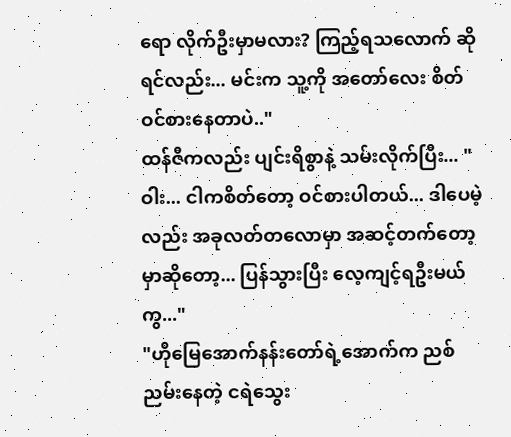ရော လိုက်ဦးမှာမလား? ကြည့်ရသလောက် ဆိုရင်လည်း... မင်းက သူ့ကို အတော်လေး စိတ်ဝင်စားနေတာပဲ.."
ထန်ဇီကလည်း ပျင်းရိစွာနဲ့ သမ်းလိုက်ပြီး... "ဝါး... ငါကစိတ်တော့ ဝင်စားပါတယ်... ဒါပေမဲ့လည်း အခုလတ်တလောမှာ အဆင့်တက်တော့မှာဆိုတော့... ပြန်သွားပြီး လေ့ကျင့်ရဦးမယ်ကွ..."
"ဟိုမြေအောက်နန်းတော်ရဲ့အောက်က ညစ်ညမ်းနေတဲ့ ငရဲသွေး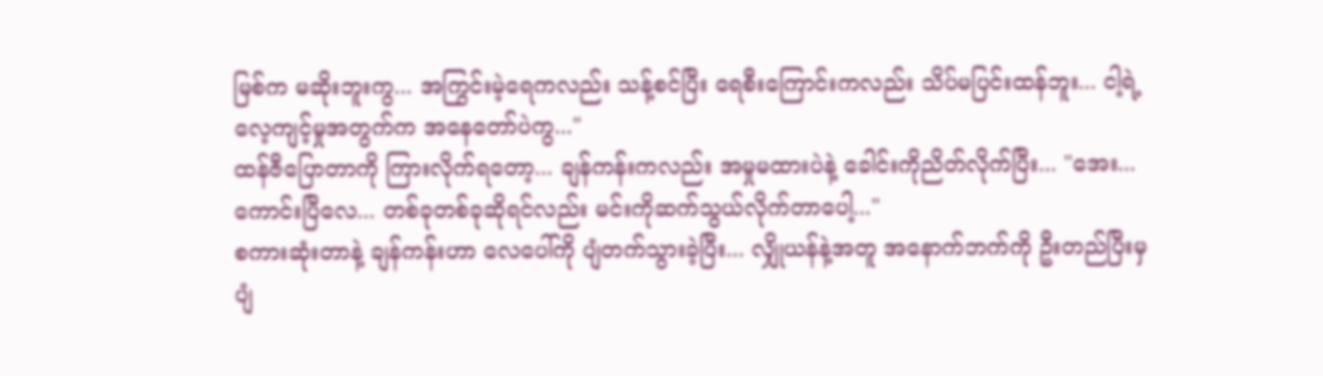မြစ်က မဆိုးဘူးကွ... အကြွင်းမဲ့ရေကလည်း သန့်စင်ပြီး ရေစီးကြောင်းကလည်း သိပ်မပြင်းထန်ဘူး... ငါ့ရဲ့ လေ့ကျင့်မှုအတွက်က အနေတော်ပဲကွ..."
ထန်ဇီပြောတာကို ကြားလိုက်ရတော့... ချန်ကန်းကလည်း အမှုမထားပဲနဲ့ ခေါင်းကိုညိတ်လိုက်ပြီး... "အေး... ကောင်းပြီလေ... တစ်ခုတစ်ခုဆိုရင်လည်း မင်းကိုဆက်သွယ်လိုက်တာပေါ့..."
စကားဆုံးတာနဲ့ ချန်ကန်းဟာ လေပေါ်ကို ပျံတက်သွားခဲ့ပြီး... လျှိုယန်နဲ့အတူ အနောက်ဘက်ကို ဦးတည်ပြီးမှ ပျံ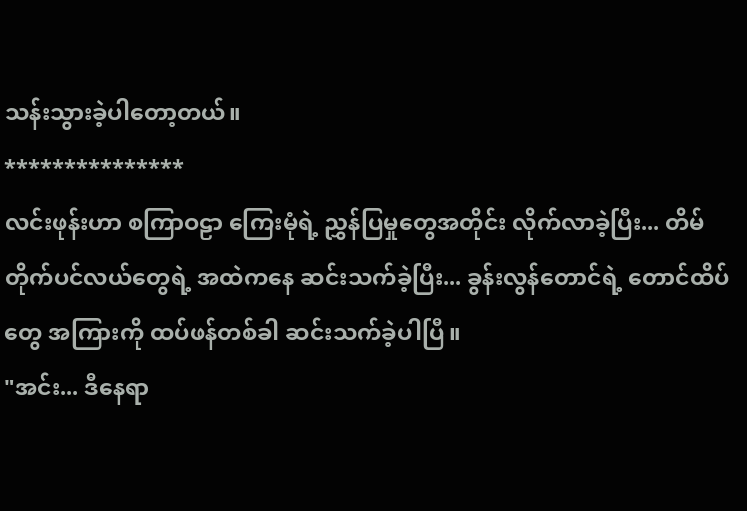သန်းသွားခဲ့ပါတော့တယ်။
***************
လင်းဖုန်းဟာ စကြာဝဠာ ကြေးမုံရဲ့ ညွှန်ပြမှုတွေအတိုင်း လိုက်လာခဲ့ပြီး... တိမ်တိုက်ပင်လယ်တွေရဲ့ အထဲကနေ ဆင်းသက်ခဲ့ပြီး... ခွန်းလွန်တောင်ရဲ့ တောင်ထိပ်တွေ အကြားကို ထပ်ဖန်တစ်ခါ ဆင်းသက်ခဲ့ပါပြီ။
"အင်း... ဒီနေရာ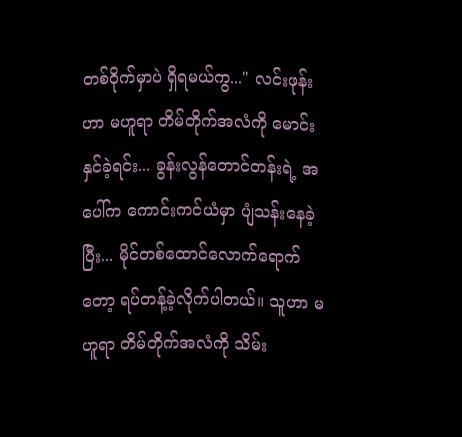တစ်ဝိုက်မှာပဲ ရှိရမယ်ကွ..." လင်းဖုန်းဟာ မဟူရာ တိမ်တိုက်အလံကို မောင်းနှင်ခဲ့ရင်း... ခွန်းလွန်တောင်တန်းရဲ့ အပေါ်က ကောင်းကင်ယံမှာ ပျံသန်းနေခဲ့ပြီး... မိုင်တစ်ထောင်လောက်ရောက်တော့ ရပ်တန့်ခဲ့လိုက်ပါတယ်။ သူဟာ မဟူရာ တိမ်တိုက်အလံကို သိမ်း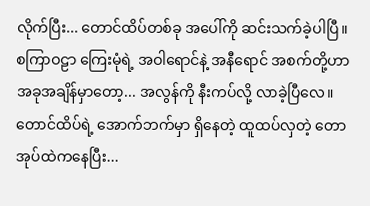လိုက်ပြီး... တောင်ထိပ်တစ်ခု အပေါ်ကို ဆင်းသက်ခဲ့ပါပြီ။
စကြာဝဠာ ကြေးမုံရဲ့ အဝါရောင်နဲ့ အနီရောင် အစက်တို့ဟာ အခုအချိန်မှာတော့... အလွန်ကို နီးကပ်လို့ လာခဲ့ပြီလေ။
တောင်ထိပ်ရဲ့ အောက်ဘက်မှာ ရှိနေတဲ့ ထူထပ်လှတဲ့ တောအုပ်ထဲကနေပြီး...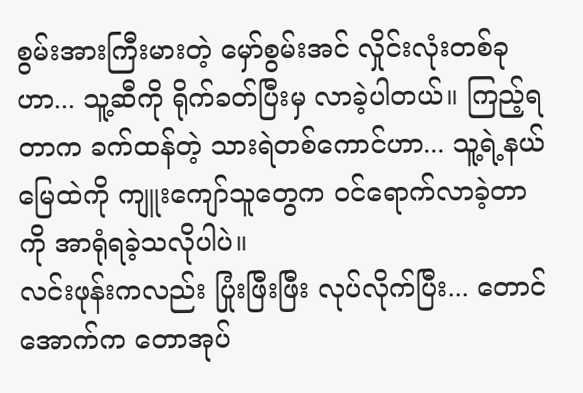စွမ်းအားကြီးမားတဲ့ မှော်စွမ်းအင် လှိုင်းလုံးတစ်ခုဟာ... သူ့ဆီကို ရိုက်ခတ်ပြီးမှ လာခဲ့ပါတယ်။ ကြည့်ရတာက ခက်ထန်တဲ့ သားရဲတစ်ကောင်ဟာ... သူ့ရဲ့နယ်မြေထဲကို ကျူးကျော်သူတွေက ဝင်ရောက်လာခဲ့တာကို အာရုံရခဲ့သလိုပါပဲ။
လင်းဖုန်းကလည်း ပြုံးဖြီးဖြီး လုပ်လိုက်ပြီး... တောင်အောက်က တောအုပ်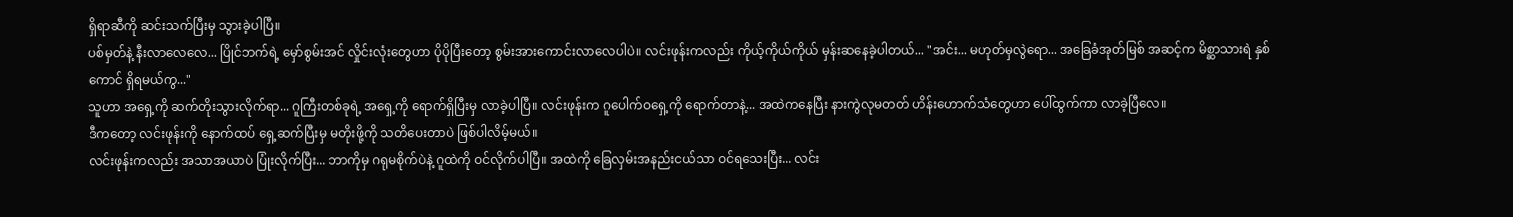ရှိရာဆီကို ဆင်းသက်ပြီးမှ သွားခဲ့ပါပြီ။
ပစ်မှတ်နဲ့ နီးလာလေလေ... ပြိုင်ဘက်ရဲ့ မှော်စွမ်းအင် လှိုင်းလုံးတွေဟာ ပိုပိုပြီးတော့ စွမ်းအားကောင်းလာလေပါပဲ။ လင်းဖုန်းကလည်း ကိုယ့်ကိုယ်ကိုယ် မှန်းဆနေခဲ့ပါတယ်... "အင်း... မဟုတ်မှလွဲရော... အခြေခံအုတ်မြစ် အဆင့်က မိစ္ဆာသားရဲ နှစ်ကောင် ရှိရမယ်ကွ..."
သူဟာ အရှေ့ကို ဆက်တိုးသွားလိုက်ရာ... ဂူကြီးတစ်ခုရဲ့ အရှေ့ကို ရောက်ရှိပြီးမှ လာခဲ့ပါပြီ။ လင်းဖုန်းက ဂူပေါက်ဝရှေ့ကို ရောက်တာနဲ့... အထဲကနေပြီး နားကွဲလုမတတ် ဟိန်းဟောက်သံတွေဟာ ပေါ်ထွက်ကာ လာခဲ့ပြီလေ။
ဒီကတော့ လင်းဖုန်းကို နောက်ထပ် ရှေ့ဆက်ပြီးမှ မတိုးဖို့ကို သတိပေးတာပဲ ဖြစ်ပါလိမ့်မယ်။
လင်းဖုန်းကလည်း အသာအယာပဲ ပြုံးလိုက်ပြီး... ဘာကိုမှ ဂရုမစိုက်ပဲနဲ့ ဂူထဲကို ဝင်လိုက်ပါပြီ။ အထဲကို ခြေလှမ်းအနည်းငယ်သာ ဝင်ရသေးပြီး... လင်း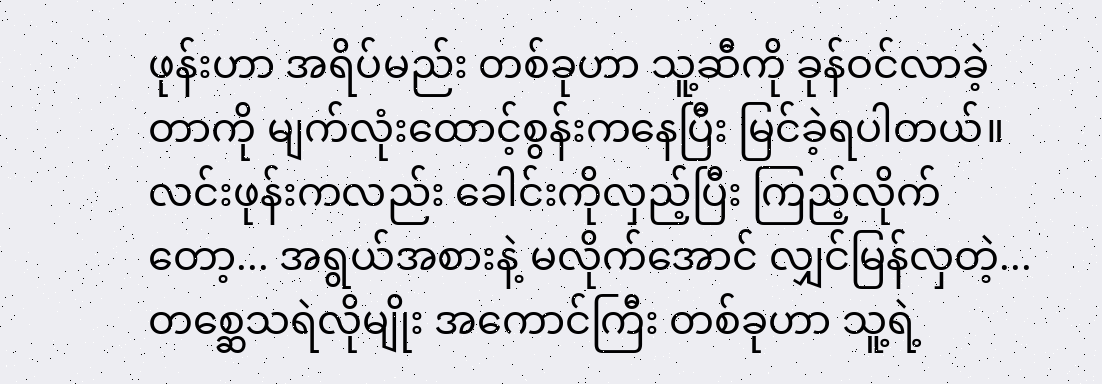ဖုန်းဟာ အရိပ်မည်း တစ်ခုဟာ သူ့ဆီကို ခုန်ဝင်လာခဲ့တာကို မျက်လုံးထောင့်စွန်းကနေပြီး မြင်ခဲ့ရပါတယ်။
လင်းဖုန်းကလည်း ခေါင်းကိုလှည့်ပြီး ကြည့်လိုက်တော့... အရွယ်အစားနဲ့ မလိုက်အောင် လျှင်မြန်လှတဲ့... တစ္ဆေသရဲလိုမျိုး အကောင်ကြီး တစ်ခုဟာ သူ့ရဲ့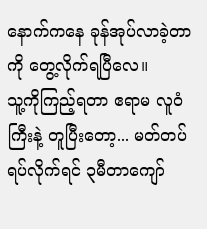နောက်ကနေ ခုန်အုပ်လာခဲ့တာကို တွေ့လိုက်ရပြီလေ။
သူ့ကိုကြည့်ရတာ ဧရာမ လူဝံကြီးနဲ့ တူပြီးတော့... မတ်တပ်ရပ်လိုက်ရင် ၃မီတာကျော်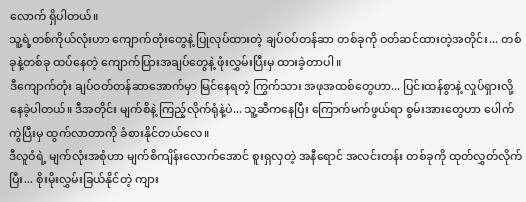လောက် ရှိပါတယ်။
သူ့ရဲ့တစ်ကိုယ်လုံးဟာ ကျောက်တုံးတွေနဲ့ ပြုလုပ်ထားတဲ့ ချပ်ဝပ်တန်ဆာ တစ်ခုကို ဝတ်ဆင်ထားတဲ့အတိုင်း... တစ်ခုနဲ့တစ်ခု ထပ်နေတဲ့ ကျောက်ပြားအချပ်တွေနဲ့ ဖုံးလွှမ်းပြီးမှ ထားခဲ့တာပါ။
ဒီကျောက်တုံး ချပ်ဝတ်တန်ဆာအောက်မှာ မြင်နေရတဲ့ ကြွက်သား အဖုအထစ်တွေဟာ... ပြင်းထန်စွာနဲ့ လှုပ်ရှားလို့ နေခဲ့ပါတယ်။ ဒီအတိုင်း မျက်စိနဲ့ ကြည့်လိုက်ရုံနဲ့ပဲ... သူ့ဆီကနေပြီး ကြောက်မက်ဖွယ်ရာ စွမ်းအားတွေဟာ ပေါက်ကွဲပြီးမှ ထွက်လာတာကို ခံစားနိုင်တယ်လေ။
ဒီလူဝံရဲ့ မျက်လုံးအစုံဟာ မျက်စိကျိန်းလောက်အောင် စူးရှလှတဲ့ အနီရောင် အလင်းတန်း တစ်ခုကို ထုတ်လွှတ်လိုက်ပြီး... စိုးမိုးလွှမ်းခြယ်နိုင်တဲ့ ကျား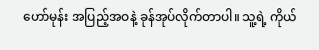ဟော်မုန်း အပြည့်အဝနဲ့ ခုန်အုပ်လိုက်တာပါ။ သူ့ရဲ့ ကိုယ်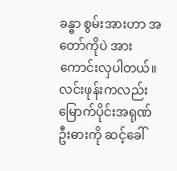ခန္ဓာ စွမ်းအားဟာ အတော်ကိုပဲ အားကောင်းလှပါတယ်။
လင်းဖုန်းကလည်း မြောက်ပိုင်းအရုဏ်ဦးဓားကို ဆင့်ခေါ်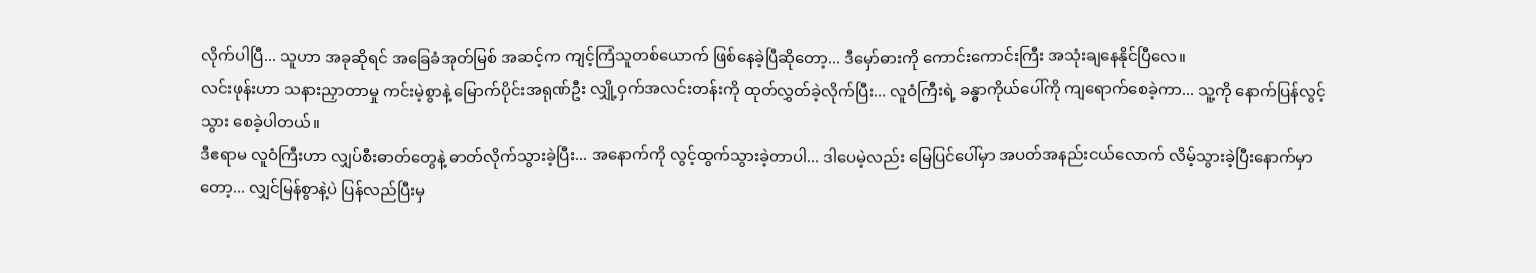လိုက်ပါပြီ... သူဟာ အခုဆိုရင် အခြေခံအုတ်မြစ် အဆင့်က ကျင့်ကြံသူတစ်ယောက် ဖြစ်နေခဲ့ပြီဆိုတော့... ဒီမှော်ဓားကို ကောင်းကောင်းကြီး အသုံးချနေနိုင်ပြီလေ။
လင်းဖုန်းဟာ သနားညှာတာမှု ကင်းမဲ့စွာနဲ့ မြောက်ပိုင်းအရုဏ်ဦး လျှို့ဝှက်အလင်းတန်းကို ထုတ်လွှတ်ခဲ့လိုက်ပြီး... လူဝံကြီးရဲ့ ခန္ဓာကိုယ်ပေါ်ကို ကျရောက်စေခဲ့ကာ... သူ့ကို နောက်ပြန်လွင့်သွား စေခဲ့ပါတယ်။
ဒီဧရာမ လူဝံကြီးဟာ လျှပ်စီးဓာတ်တွေနဲ့ ဓာတ်လိုက်သွားခဲ့ပြီး... အနောက်ကို လွင့်ထွက်သွားခဲ့တာပါ... ဒါပေမဲ့လည်း မြေပြင်ပေါ်မှာ အပတ်အနည်းငယ်လောက် လိမ့်သွားခဲ့ပြီးနောက်မှာတော့... လျှင်မြန်စွာနဲ့ပဲ ပြန်လည်ပြီးမှ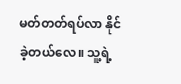မတ်တတ်ရပ်လာ နိုင်ခဲ့တယ်လေ။ သူ့ရဲ့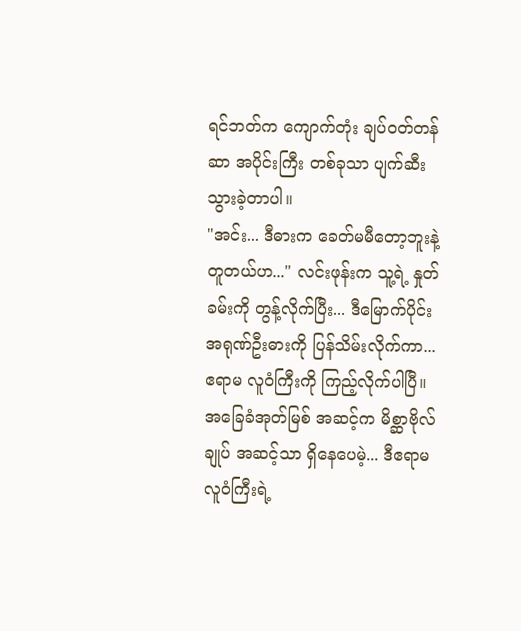ရင်ဘတ်က ကျောက်တုံး ချပ်ဝတ်တန်ဆာ အပိုင်းကြီး တစ်ခုသာ ပျက်ဆီးသွားခဲ့တာပါ။
"အင်း... ဒီဓားက ခေတ်မမီတော့ဘူးနဲ့တူတယ်ဟ..." လင်းဖုန်းက သူ့ရဲ့ နှုတ်ခမ်းကို တွန့်လိုက်ပြီး... ဒီမြောက်ပိုင်းအရုဏ်ဦးဓားကို ပြန်သိမ်းလိုက်ကာ... ဧရာမ လူဝံကြီးကို ကြည့်လိုက်ပါပြီ။
အခြေခံအုတ်မြစ် အဆင့်က မိစ္ဆာဗိုလ်ချုပ် အဆင့်သာ ရှိနေပေမဲ့... ဒီဧရာမ လူဝံကြီးရဲ့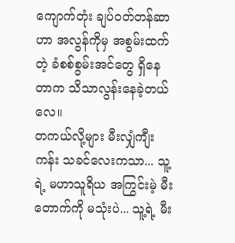ကျောက်တုံး ချပ်ဝတ်တန်ဆာဟာ အလွန်ကိုမှ အစွမ်းထက်တဲ့ ခံစစ်စွမ်းအင်တွေ ရှိနေတာက သိသာလွန်းနေခဲ့တယ်လေ။
တကယ်လို့များ မီးလျှံကျီးကန်း သခင်လေးကသာ... သူ့ရဲ့ မဟာသူရိယ အကြွင်းမဲ့ မီးတောက်ကို မသုံးပဲ... သူ့ရဲ့ မီး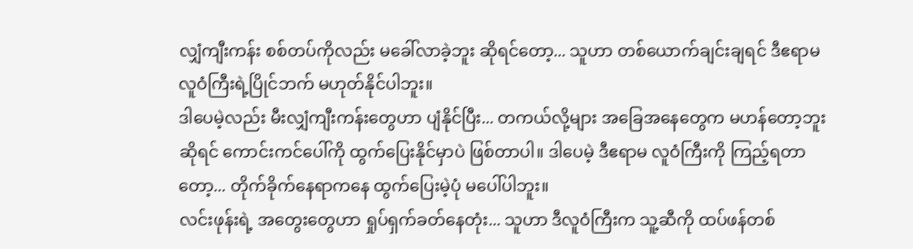လျှံကျီးကန်း စစ်တပ်ကိုလည်း မခေါ်လာခဲ့ဘူး ဆိုရင်တော့... သူဟာ တစ်ယောက်ချင်းချရင် ဒီဧရာမ လူဝံကြီးရဲ့ပြိုင်ဘက် မဟုတ်နိုင်ပါဘူး။
ဒါပေမဲ့လည်း မီးလျှံကျီးကန်းတွေဟာ ပျံနိုင်ပြီး... တကယ်လို့များ အခြေအနေတွေက မဟန်တော့ဘူးဆိုရင် ကောင်းကင်ပေါ်ကို ထွက်ပြေးနိုင်မှာပဲ ဖြစ်တာပါ။ ဒါပေမဲ့ ဒီဧရာမ လူဝံကြီးကို ကြည့်ရတာတော့... တိုက်ခိုက်နေရာကနေ ထွက်ပြေးမဲ့ပုံ မပေါ်ပါဘူး။
လင်းဖုန်းရဲ့ အတွေးတွေဟာ ရှုပ်ရှက်ခတ်နေတုံး... သူဟာ ဒီလူဝံကြီးက သူ့ဆီကို ထပ်ဖန်တစ်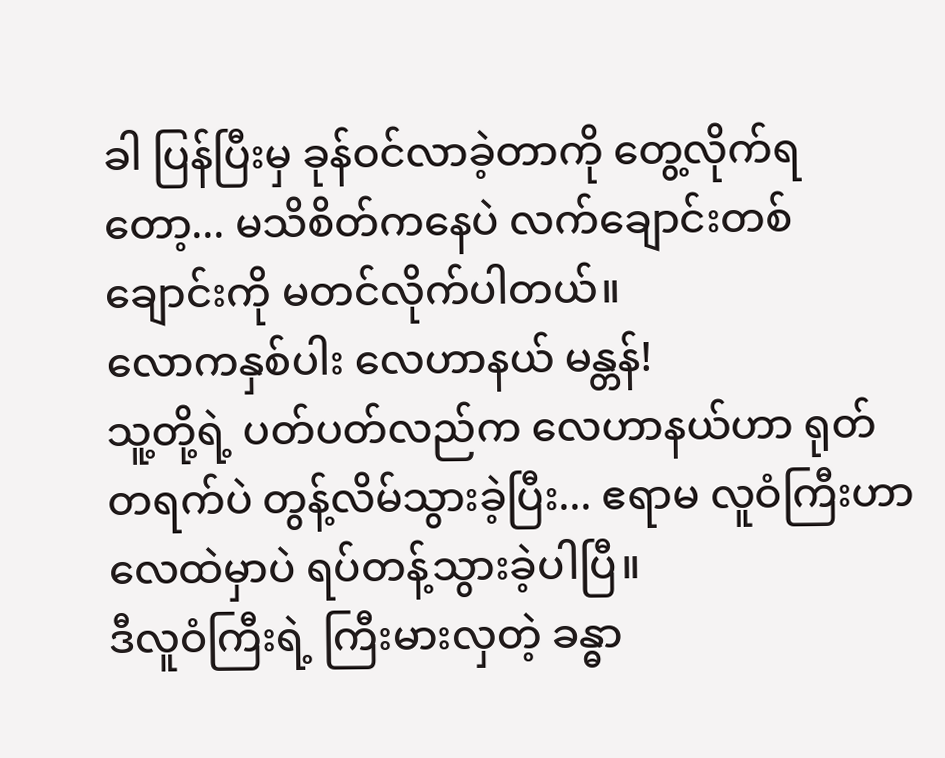ခါ ပြန်ပြီးမှ ခုန်ဝင်လာခဲ့တာကို တွေ့လိုက်ရတော့... မသိစိတ်ကနေပဲ လက်ချောင်းတစ်ချောင်းကို မတင်လိုက်ပါတယ်။
လောကနှစ်ပါး လေဟာနယ် မန္တန်!
သူ့တို့ရဲ့ ပတ်ပတ်လည်က လေဟာနယ်ဟာ ရုတ်တရက်ပဲ တွန့်လိမ်သွားခဲ့ပြီး... ဧရာမ လူဝံကြီးဟာ လေထဲမှာပဲ ရပ်တန့်သွားခဲ့ပါပြီ။
ဒီလူဝံကြီးရဲ့ ကြီးမားလှတဲ့ ခန္ဓာ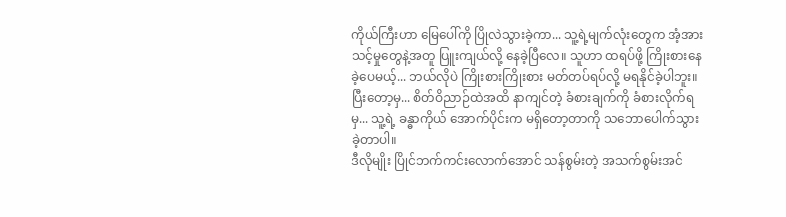ကိုယ်ကြီးဟာ မြေပေါ်ကို ပြိုလဲသွားခဲ့ကာ... သူ့ရဲ့မျက်လုံးတွေက အံ့အားသင့်မှုတွေနဲ့အတူ ပြူးကျယ်လို့ နေခဲ့ပြီလေ။ သူဟာ ထရပ်ဖို့ ကြိုးစားနေခဲ့ပေမယ့်... ဘယ်လိုပဲ ကြိုးစားကြိုးစား မတ်တပ်ရပ်လို့ မရနိုင်ခဲ့ပါဘူး။
ပြီးတော့မှ... စိတ်ဝိညာဉ်ထဲအထိ နာကျင်တဲ့ ခံစားချက်ကို ခံစားလိုက်ရမှ... သူ့ရဲ့ ခန္ဓာကိုယ် အောက်ပိုင်းက မရှိတော့တာကို သဘောပေါက်သွားခဲ့တာပါ။
ဒီလိုမျိုး ပြိုင်ဘက်ကင်းလောက်အောင် သန်စွမ်းတဲ့ အသက်စွမ်းအင်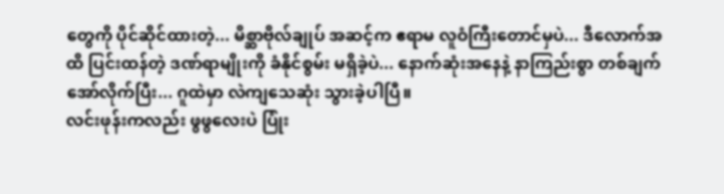တွေကို ပိုင်ဆိုင်ထားတဲ့... မိစ္ဆာဗိုလ်ချုပ် အဆင့်က ဧရာမ လူဝံကြီးတောင်မှပဲ... ဒီလောက်အထိ ပြင်းထန်တဲ့ ဒဏ်ရာမျိုးကို ခံနိုင်စွမ်း မရှိခဲ့ပဲ... နောက်ဆုံးအနေနဲ့ နာကြည်းစွာ တစ်ချက်အော်လိုက်ပြီး... ဂူထဲမှာ လဲကျသေဆုံး သွားခဲ့ပါပြီ။
လင်းဖုန်းကလည်း ဖွဖွလေးပဲ ပြုံး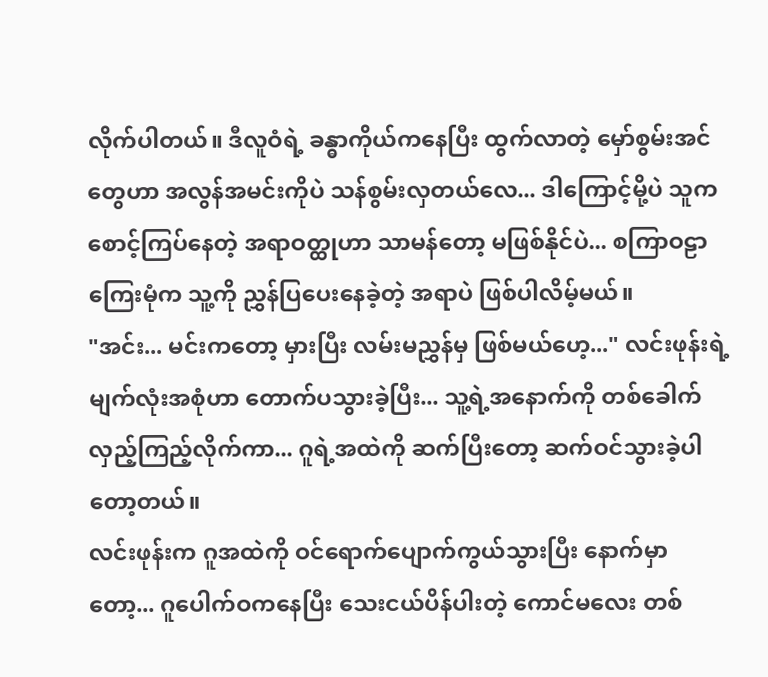လိုက်ပါတယ်။ ဒီလူဝံရဲ့ ခန္ဓာကိုယ်ကနေပြီး ထွက်လာတဲ့ မှော်စွမ်းအင်တွေဟာ အလွန်အမင်းကိုပဲ သန်စွမ်းလှတယ်လေ... ဒါကြောင့်မို့ပဲ သူက စောင့်ကြပ်နေတဲ့ အရာဝတ္ထုဟာ သာမန်တော့ မဖြစ်နိုင်ပဲ... စကြာဝဠာ ကြေးမုံက သူ့ကို ညွှန်ပြပေးနေခဲ့တဲ့ အရာပဲ ဖြစ်ပါလိမ့်မယ်။
"အင်း... မင်းကတော့ မှားပြီး လမ်းမညွှန်မှ ဖြစ်မယ်ဟေ့..." လင်းဖုန်းရဲ့ မျက်လုံးအစုံဟာ တောက်ပသွားခဲ့ပြီး... သူ့ရဲ့အနောက်ကို တစ်ခေါက်လှည့်ကြည့်လိုက်ကာ... ဂူရဲ့အထဲကို ဆက်ပြီးတော့ ဆက်ဝင်သွားခဲ့ပါတော့တယ်။
လင်းဖုန်းက ဂူအထဲကို ဝင်ရောက်ပျောက်ကွယ်သွားပြီး နောက်မှာတော့... ဂူပေါက်ဝကနေပြီး သေးငယ်ပိန်ပါးတဲ့ ကောင်မလေး တစ်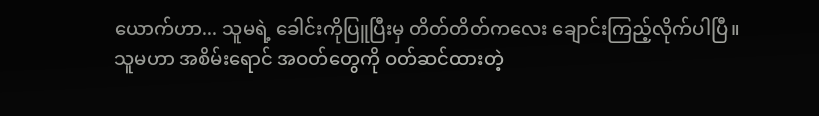ယောက်ဟာ... သူမရဲ့ ခေါင်းကိုပြူပြီးမှ တိတ်တိတ်ကလေး ချောင်းကြည့်လိုက်ပါပြီ။
သူမဟာ အစိမ်းရောင် အဝတ်တွေကို ဝတ်ဆင်ထားတဲ့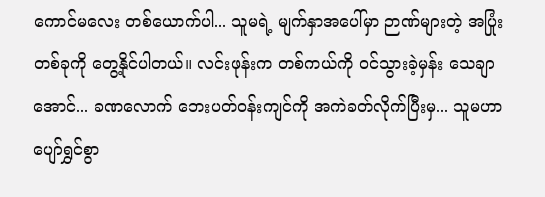ကောင်မလေး တစ်ယောက်ပါ... သူမရဲ့ မျက်နှာအပေါ်မှာ ဉာဏ်များတဲ့ အပြုံးတစ်ခုကို တွေ့နိုင်ပါတယ်။ လင်းဖုန်းက တစ်ကယ်ကို ဝင်သွားခဲ့မှန်း သေချာအောင်... ခဏလောက် ဘေးပတ်ဝန်းကျင်ကို အကဲခတ်လိုက်ပြီးမှ... သူမဟာ ပျော်ရွှင်စွာ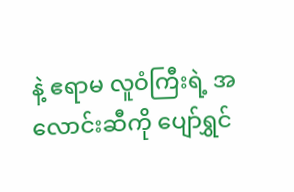နဲ့ ဧရာမ လူဝံကြီးရဲ့ အလောင်းဆီကို ပျော်ရွှင်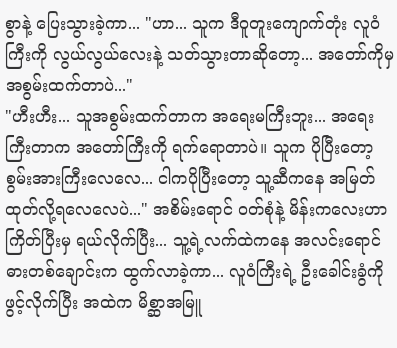စွာနဲ့ ပြေးသွားခဲ့ကာ... "ဟာ... သူက ဒီဝူတူးကျောက်တုံး လူဝံကြီးကို လွယ်လွယ်လေးနဲ့ သတ်သွားတာဆိုတော့... အတော်ကိုမှ အစွမ်းထက်တာပဲ..."
"ဟီးဟီး... သူအစွမ်းထက်တာက အရေးမကြီးဘူး... အရေးကြီးတာက အတော်ကြီးကို ရက်ရောတာပဲ။ သူက ပိုပြီးတော့ စွမ်းအားကြီးလေလေ... ငါကပိုပြီးတော့ သူ့ဆီကနေ အမြတ်ထုတ်လို့ရလေလေပဲ..." အစိမ်းရောင် ဝတ်စုံနဲ့ မိန်းကလေးဟာ ကြိတ်ပြီးမှ ရယ်လိုက်ပြီး... သူ့ရဲ့လက်ထဲကနေ အလင်းရောင် ဓားတစ်ချောင်းက ထွက်လာခဲ့ကာ... လူဝံကြီးရဲ့ ဦးခေါင်းခွံကို ဖွင့်လိုက်ပြီး အထဲက မိစ္ဆာအမြူ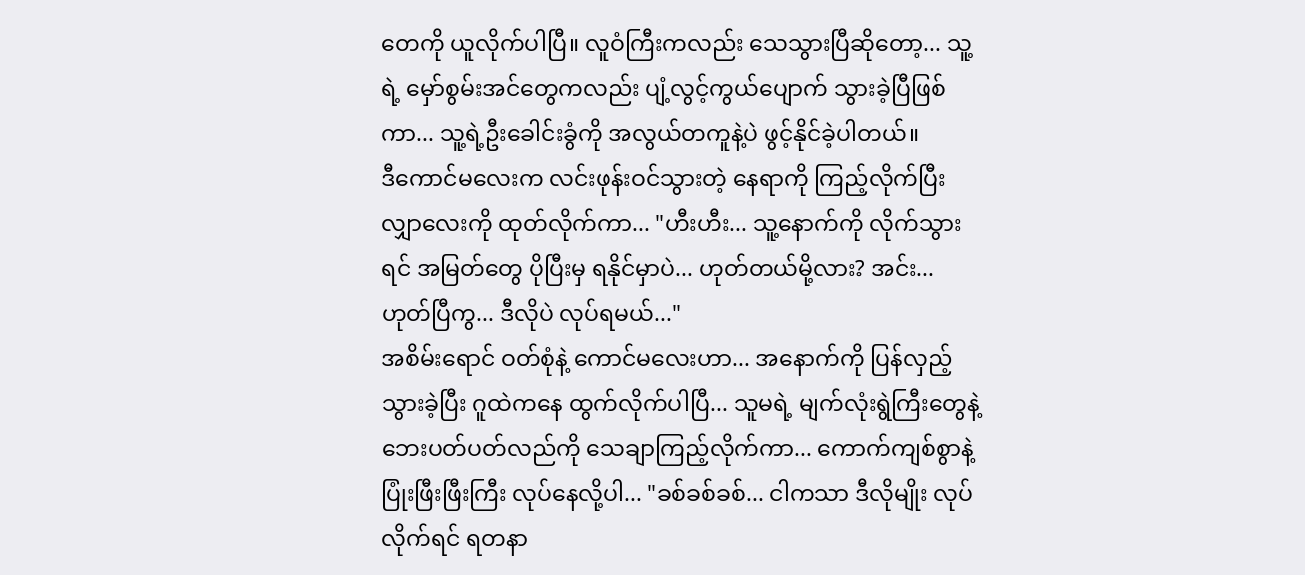တေကို ယူလိုက်ပါပြီ။ လူဝံကြီးကလည်း သေသွားပြီဆိုတော့... သူ့ရဲ့ မှော်စွမ်းအင်တွေကလည်း ပျံ့လွင့်ကွယ်ပျောက် သွားခဲ့ပြီဖြစ်ကာ... သူ့ရဲ့ဦးခေါင်းခွံကို အလွယ်တကူနဲ့ပဲ ဖွင့်နိုင်ခဲ့ပါတယ်။
ဒီကောင်မလေးက လင်းဖုန်းဝင်သွားတဲ့ နေရာကို ကြည့်လိုက်ပြီး လျှာလေးကို ထုတ်လိုက်ကာ... "ဟီးဟီး... သူ့နောက်ကို လိုက်သွားရင် အမြတ်တွေ ပိုပြီးမှ ရနိုင်မှာပဲ... ဟုတ်တယ်မို့လား? အင်း... ဟုတ်ပြီကွ... ဒီလိုပဲ လုပ်ရမယ်..."
အစိမ်းရောင် ဝတ်စုံနဲ့ ကောင်မလေးဟာ... အနောက်ကို ပြန်လှည့်သွားခဲ့ပြီး ဂူထဲကနေ ထွက်လိုက်ပါပြီ... သူမရဲ့ မျက်လုံးရွဲကြီးတွေနဲ့ ဘေးပတ်ပတ်လည်ကို သေချာကြည့်လိုက်ကာ... ကောက်ကျစ်စွာနဲ့ ပြုံးဖြီးဖြီးကြီး လုပ်နေလို့ပါ... "ခစ်ခစ်ခစ်... ငါကသာ ဒီလိုမျိုး လုပ်လိုက်ရင် ရတနာ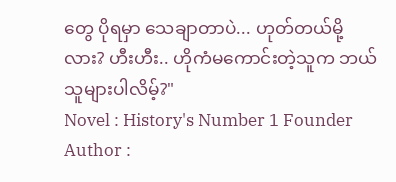တွေ ပိုရမှာ သေချာတာပဲ... ဟုတ်တယ်မို့လား? ဟီးဟီး.. ဟိုကံမကောင်းတဲ့သူက ဘယ်သူများပါလိမ့်?"
Novel : History's Number 1 Founder
Author :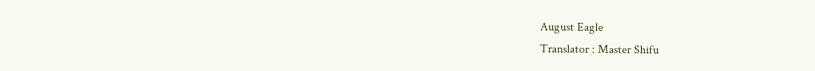August Eagle
Translator : Master Shifu